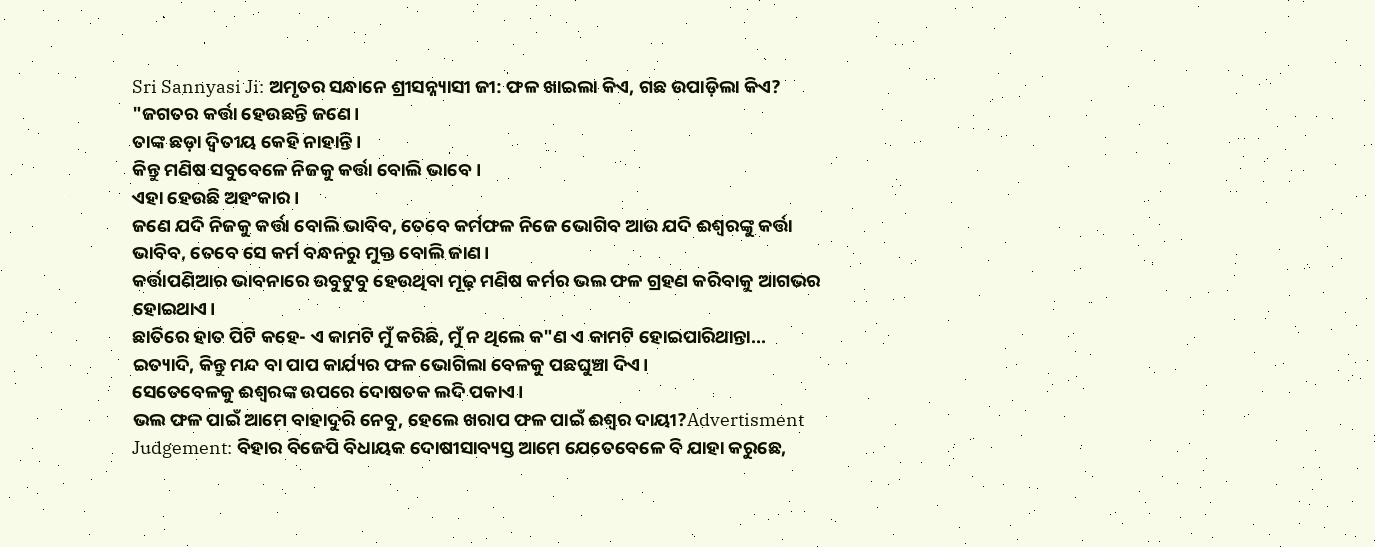Sri Sannyasi Ji: ଅମୃତର ସନ୍ଧାନେ ଶ୍ରୀସନ୍ନ୍ୟାସୀ ଜୀ: ଫଳ ଖାଇଲା କିଏ, ଗଛ ଉପାଡ଼ିଲା କିଏ?
"ଜଗତର କର୍ତ୍ତା ହେଉଛନ୍ତି ଜଣେ।
ତାଙ୍କ ଛଡ଼ା ଦ୍ୱିତୀୟ କେହି ନାହାନ୍ତି।
କିନ୍ତୁ ମଣିଷ ସବୁବେଳେ ନିଜକୁ କର୍ତ୍ତା ବୋଲି ଭାବେ।
ଏହା ହେଉଛି ଅହଂକାର।
ଜଣେ ଯଦି ନିଜକୁ କର୍ତ୍ତା ବୋଲି ଭାବିବ, ତେବେ କର୍ମଫଳ ନିଜେ ଭୋଗିବ ଆଉ ଯଦି ଈଶ୍ୱରଙ୍କୁ କର୍ତ୍ତା ଭାବିବ, ତେବେ ସେ କର୍ମ ବନ୍ଧନରୁ ମୁକ୍ତ ବୋଲି ଜାଣ।
କର୍ତ୍ତାପଣିଆର ଭାବନାରେ ଉବୁଟୁବୁ ହେଉଥିବା ମୂଢ଼ ମଣିଷ କର୍ମର ଭଲ ଫଳ ଗ୍ରହଣ କରିବାକୁ ଆଗଭର ହୋଇଥାଏ।
ଛାତିରେ ହାତ ପିଟି କହେ- ଏ କାମଟି ମୁଁ କରିଛି, ମୁଁ ନ ଥିଲେ କ"ଣ ଏ କାମଟି ହୋଇପାରିଥାନ୍ତା...
ଇତ୍ୟାଦି, କିନ୍ତୁ ମନ୍ଦ ବା ପାପ କାର୍ଯ୍ୟର ଫଳ ଭୋଗିଲା ବେଳକୁ ପଛଘୁଞ୍ଚା ଦିଏ।
ସେତେବେଳକୁ ଈଶ୍ୱରଙ୍କ ଉପରେ ଦୋଷତକ ଲଦି ପକାଏ।
ଭଲ ଫଳ ପାଇଁ ଆମେ ବାହାଦୁରି ନେବୁ, ହେଲେ ଖରାପ ଫଳ ପାଇଁ ଈଶ୍ୱର ଦାୟୀ?Advertisment Judgement: ବିହାର ବିଜେପି ବିଧାୟକ ଦୋଷୀସାବ୍ୟସ୍ତ ଆମେ ଯେତେବେଳେ ବି ଯାହା କରୁଛେ,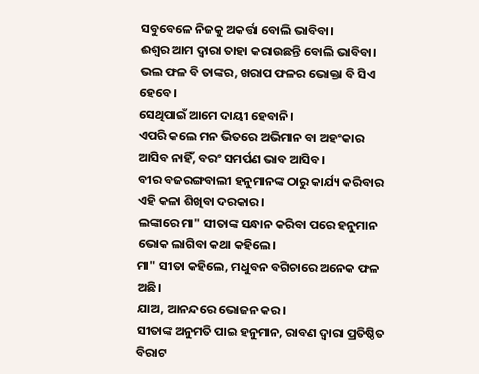ସବୁବେଳେ ନିଜକୁ ଅକର୍ତ୍ତା ବୋଲି ଭାବିବା।
ଈଶ୍ୱର ଆମ ଦ୍ୱାରା ତାହା କରାଉଛନ୍ତି ବୋଲି ଭାବିବା।
ଭଲ ଫଳ ବି ତାଙ୍କର, ଖରାପ ଫଳର ଭୋକ୍ତା ବି ସିଏ ହେବେ।
ସେଥିପାଇଁ ଆମେ ଦାୟୀ ହେବାନି।
ଏପରି କଲେ ମନ ଭିତରେ ଅଭିମାନ ବା ଅହଂକାର ଆସିବ ନାହିଁ, ବରଂ ସମର୍ପଣ ଭାବ ଆସିବ।
ବୀର ବଜରଙ୍ଗବାଲୀ ହନୁମାନଙ୍କ ଠାରୁ କାର୍ଯ୍ୟ କରିବାର ଏହି କଳା ଶିଖିବା ଦରକାର।
ଲଙ୍କାରେ ମା" ସୀତାଙ୍କ ସନ୍ଧାନ କରିବା ପରେ ହନୁମାନ ଭୋକ ଲାଗିବା କଥା କହିଲେ।
ମା" ସୀତା କହିଲେ, ମଧୁବନ ବଗିଚାରେ ଅନେକ ଫଳ ଅଛି।
ଯାଅ, ଆନନ୍ଦରେ ଭୋଜନ କର।
ସୀତାଙ୍କ ଅନୁମତି ପାଇ ହନୁମାନ, ରାବଣ ଦ୍ୱାରା ପ୍ରତିଷ୍ଠିତ ବିରାଟ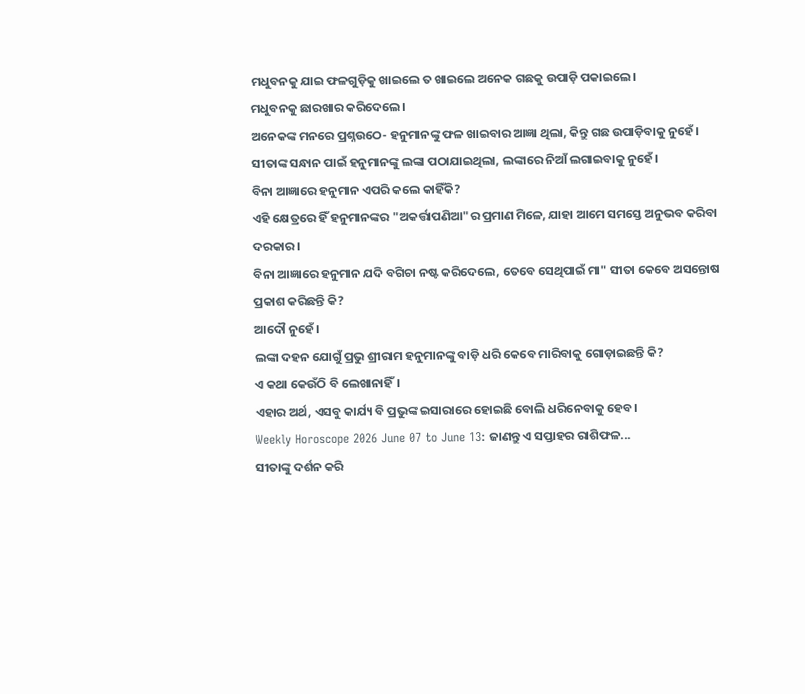ମଧୁବନକୁ ଯାଇ ଫଳଗୁଡ଼ିକୁ ଖାଇଲେ ତ ଖାଇଲେ ଅନେକ ଗଛକୁ ଉପାଡ଼ି ପକାଇଲେ।
ମଧୁବନକୁ ଛାରଖାର କରିଦେଲେ।
ଅନେକଙ୍କ ମନରେ ପ୍ରଶ୍ନଉଠେ- ହନୁମାନଙ୍କୁ ଫଳ ଖାଇବାର ଆଜ୍ଞା ଥିଲା, କିନ୍ତୁ ଗଛ ଉପାଡ଼ିବାକୁ ନୁହେଁ।
ସୀତାଙ୍କ ସନ୍ଧାନ ପାଇଁ ହନୁମାନଙ୍କୁ ଲଙ୍କା ପଠାଯାଇଥିଲା, ଲଙ୍କାରେ ନିଆଁ ଲଗାଇବାକୁ ନୁହେଁ।
ବିନା ଆଜ୍ଞାରେ ହନୁମାନ ଏପରି କଲେ କାହିଁକି?
ଏହି କ୍ଷେତ୍ରରେ ହିଁ ହନୁମାନଙ୍କର "ଅକର୍ତ୍ତାପଣିଆ"ର ପ୍ରମାଣ ମିଳେ, ଯାହା ଆମେ ସମସ୍ତେ ଅନୁଭବ କରିବା ଦରକାର।
ବିନା ଆଜ୍ଞାରେ ହନୁମାନ ଯଦି ବଗିଚା ନଷ୍ଟ କରିଦେଲେ, ତେବେ ସେଥିପାଇଁ ମା" ସୀତା କେବେ ଅସନ୍ତୋଷ ପ୍ରକାଶ କରିଛନ୍ତି କି?
ଆଦୌ ନୁହେଁ।
ଲଙ୍କା ଦହନ ଯୋଗୁଁ ପ୍ରଭୁ ଶ୍ରୀରାମ ହନୁମାନଙ୍କୁ ବାଡ଼ି ଧରି କେବେ ମାରିବାକୁ ଗୋଡ଼ାଇଛନ୍ତି କି?
ଏ କଥା କେଉଁଠି ବି ଲେଖାନାହିଁ।
ଏହାର ଅର୍ଥ, ଏସବୁ କାର୍ଯ୍ୟ ବି ପ୍ରଭୁଙ୍କ ଇସାରାରେ ହୋଇଛି ବୋଲି ଧରିନେବାକୁ ହେବ।
Weekly Horoscope 2026 June 07 to June 13: ଜାଣନ୍ତୁ ଏ ସପ୍ତାହର ରାଶିଫଳ...
ସୀତାଙ୍କୁ ଦର୍ଶନ କରି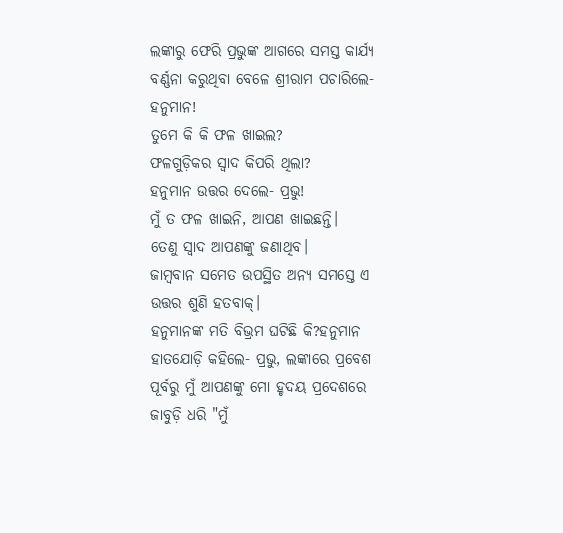ଲଙ୍କାରୁ ଫେରି ପ୍ରଭୁଙ୍କ ଆଗରେ ସମସ୍ତ କାର୍ଯ୍ୟ ବର୍ଣ୍ଣନା କରୁଥିବା ବେଳେ ଶ୍ରୀରାମ ପଚାରିଲେ- ହନୁମାନ!
ତୁମେ କି କି ଫଳ ଖାଇଲ?
ଫଳଗୁଡ଼ିକର ସ୍ୱାଦ କିପରି ଥିଲା?
ହନୁମାନ ଉତ୍ତର ଦେଲେ- ପ୍ରଭୁ!
ମୁଁ ତ ଫଳ ଖାଇନି, ଆପଣ ଖାଇଛନ୍ତି।
ତେଣୁ ସ୍ୱାଦ ଆପଣଙ୍କୁ ଜଣାଥିବ।
ଜାମ୍ବବାନ ସମେତ ଉପସ୍ଥିତ ଅନ୍ୟ ସମସ୍ତେ ଏ ଉତ୍ତର ଶୁଣି ହତବାକ୍।
ହନୁମାନଙ୍କ ମତି ବିଭ୍ରମ ଘଟିଛି କି?ହନୁମାନ ହାତଯୋଡ଼ି କହିଲେ- ପ୍ରଭୁ, ଲଙ୍କାରେ ପ୍ରବେଶ ପୂର୍ବରୁ ମୁଁ ଆପଣଙ୍କୁ ମୋ ହୃଦୟ ପ୍ରଦେଶରେ ଜାବୁଡ଼ି ଧରି "ମୁଁ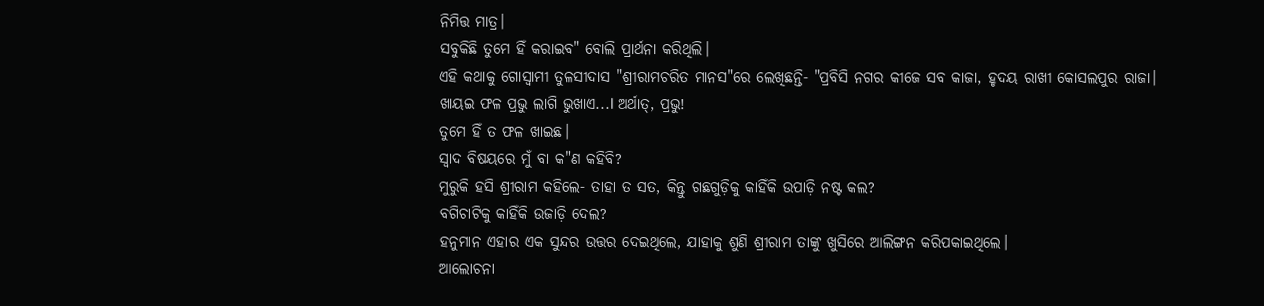ନିମିତ୍ତ ମାତ୍ର।
ସବୁକିଛି ତୁମେ ହିଁ କରାଇବ" ବୋଲି ପ୍ରାର୍ଥନା କରିଥିଲି।
ଏହି କଥାକୁ ଗୋସ୍ୱାମୀ ତୁଳସୀଦାସ "ଶ୍ରୀରାମଚରିତ ମାନସ"ରେ ଲେଖିଛନ୍ତି- "ପ୍ରବିସି ନଗର କୀଜେ ସବ କାଜା, ହୃଦୟ ରାଖୀ କୋସଲପୁର ରାଜା।
ଖାୟଇ ଫଳ ପ୍ରଭୁ ଲାଗି ଭୁଖାଏ...l ଅର୍ଥାତ୍, ପ୍ରଭୁ!
ତୁମେ ହିଁ ତ ଫଳ ଖାଇଛ।
ସ୍ୱାଦ ବିଷୟରେ ମୁଁ ବା କ"ଣ କହିବି?
ମୁରୁକି ହସି ଶ୍ରୀରାମ କହିଲେ- ତାହା ତ ସତ, କିନ୍ତୁ ଗଛଗୁଡ଼ିକୁ କାହିଁକି ଉପାଡ଼ି ନଷ୍ଟ କଲ?
ବଗିଚାଟିକୁ କାହିଁକି ଉଜାଡ଼ି ଦେଲ?
ହନୁମାନ ଏହାର ଏକ ସୁନ୍ଦର ଉତ୍ତର ଦେଇଥିଲେ, ଯାହାକୁ ଶୁଣି ଶ୍ରୀରାମ ତାଙ୍କୁ ଖୁସିରେ ଆଲିଙ୍ଗନ କରିପକାଇଥିଲେ।
ଆଲୋଚନା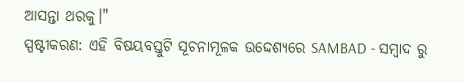ଆସନ୍ତା ଥରକୁ।"
ସ୍ପଷ୍ଟୀକରଣ: ଏହି ବିଷୟବସ୍ତୁଟି ସୂଚନାମୂଳକ ଉଦ୍ଦେଶ୍ୟରେ SAMBAD - ସମ୍ବାଦ ରୁ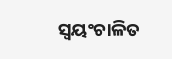ସ୍ୱୟଂଚାଳିତ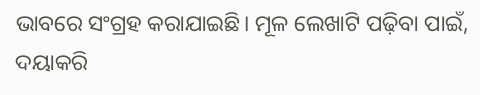ଭାବରେ ସଂଗ୍ରହ କରାଯାଇଛି। ମୂଳ ଲେଖାଟି ପଢ଼ିବା ପାଇଁ, ଦୟାକରି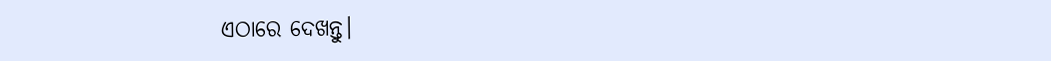ଏଠାରେ ଦେଖନ୍ତୁ।